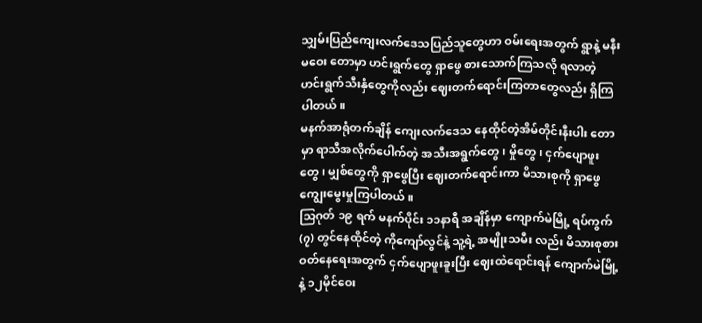သျှမ်းပြည်ကျေးလက်ဒေသပြည်သူတွေဟာ ဝမ်းရေးအတွက် ရွာနဲ့ မနီးမဝေး တောမှာ ဟင်းရွက်တွေ ရှာဖွေ စားသောက်ကြသလို ရလာတဲ့ ဟင်းရွက်သီးနှံတွေကိုလည်း ဈေးတက်ရောင်းကြတာတွေလည်း ရှိကြပါတယ်။
မနက်အာရုံတက်ချိန် ကျေးလက်ဒေသ နေထိုင်တဲ့အိမ်တိုင်းနီးပါး တောမှာ ရာသီအလိုက်ပေါက်တဲ့ အသီးအရွက်တွေ၊ မှိုတွေ၊ ငှက်ပျောဖူးတွေ၊ မျှစ်တွေကို ရှာဖွေပြီး ဈေးတက်ရောင်းကာ မိသားစုကို ရှာဖွေကျွေးမွေးမှုကြပါတယ်။
သြဂုတ် ၁၉ ရက် မနက်ပိုင်း ၁၁နာရီ အချိန်မှာ ကျောက်မဲမြို့ ရပ်ကွက် (၇) တွင်နေထိုင်တဲ့ ကိုကျော်လွင်နဲ့ သူ့ရဲ့ အမျိုးသမီး လည်း မိသားစုစားဝတ်နေရေးအတွက် ငှက်ပျောဖူးခူးပြီး ဈေးထဲရောင်းရန် ကျောက်မဲမြို့ နဲ့ ၁၂မိုင်ဝေး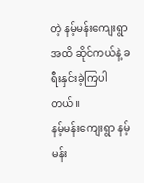တဲ့ နမ့်မန်းကျေးရွာ အထိ ဆိုင်ကယ်နဲ့ ခရီးနှင်းခဲ့ကြပါတယ်။
နမ့်မန်းကျေးရွာ နမ့်မန်း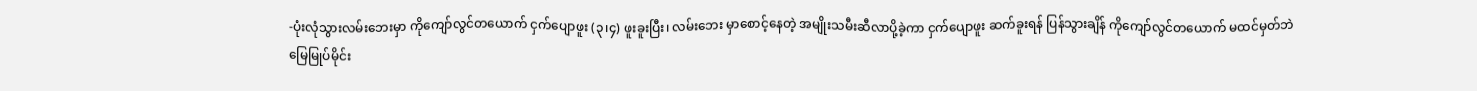-ပုံးလုံသွားလမ်းဘေးမှာ ကိုကျော်လွင်တယောက် ငှက်ပျောဖူး (၃၊၄) ဖူးခူးပြီး၊ လမ်းဘေး မှာစောင့်နေတဲ့ အမျိုးသမီးဆီလာပို့ခဲ့ကာ ငှက်ပျောဖူး ဆက်ခူးရန် ပြန်သွားချိန် ကိုကျော်လွင်တယောက် မထင်မှတ်ဘဲ မြေမြုပ်မိုင်း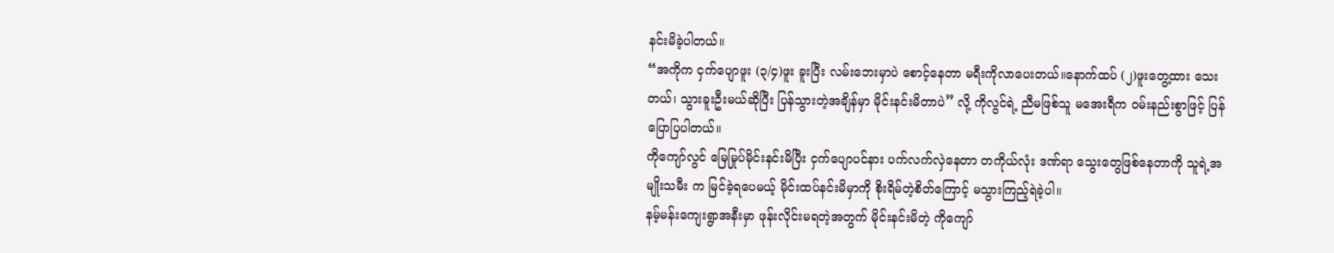နင်းမိခဲ့ပါတယ်။
“အကိုက ငှက်ပျောဖူး (၃/၄)ဖူး ခူးပြီး လမ်းဘေးမှာပဲ စောင့်နေတာ မရီးကိုလာပေးတယ်။နောက်ထပ် (၂)ဖူးတွေ့ထား သေးတယ်၊ သွားခူးဦးမယ်ဆိုပြီး ပြန်သွားတဲ့အချိန်မှာ မိုင်းနင်းမိတာပဲ” လို့ ကိုလွင်ရဲ့ ညီမဖြစ်သူ မအေးရီက ဝမ်းနည်းစွာဖြင့် ပြန်ပြောပြပါတယ်။
ကိုကျော်လွင် မြေမြုပ်မိုင်းနင်းမိပြီး ငှက်ပျောပင်နား ပက်လက်လှဲနေတာ တကိုယ်လုံး ဒဏ်ရာ သွေးတွေဖြစ်နေတာကို သူရဲ့အမျိုးသမီး က မြင်ခဲ့ရပေမယ့် မိုင်းထပ်နင်းမိမှာကို စိုးရိမ်တဲ့စိတ်ကြောင့် မသွားကြည့်ရဲခဲ့ပါ။
နမ့်မန်းကျေးရွာအနီးမှာ ဖုန်းလိုင်းမရတဲ့အတွက် မိုင်းနင်းမိတဲ့ ကိုကျော်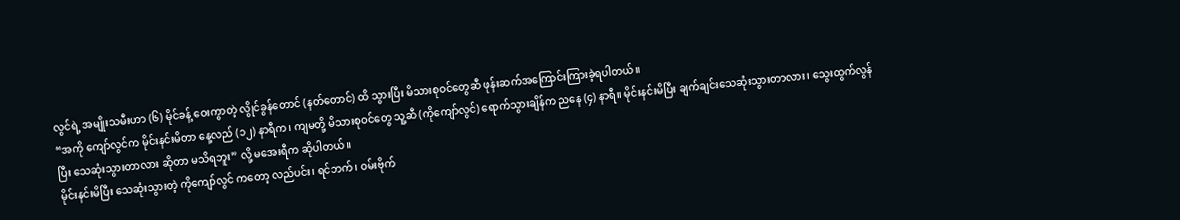လွင်ရဲ့ အမျိုးသမီးဟာ (၆) မိုင်ခန့် ဝေးကွာတဲ့ လွိုင်ခွန်တောင် (နတ်တောင်) ထိ သွားပြီး မိသားစုဝင်တွေဆီ ဖုန်းဆက်အကြောင်းကြားခဲ့ရပါတယ်။
“အကို ကျော်လွင်က မိုင်းနင်းမိတာ နေ့လည် (၁၂) နာရီက၊ ကျမတို့ မိသားစုဝင်တွေ သူ့ဆီ (ကိုကျော်လွင်) ရောက်သွားချိန်က ညနေ (၄) နာရီ။ မိုင်းနင်းမိပြီး ချက်ချင်းသေဆုံးသွားတာလား၊ သွေးထွက်လွန်ပြီး သေဆုံးသွားတာလား ဆိုတာ မသိရဘူး” လို့ မအေးရီက ဆိုပါတယ်။
မိုင်းနင်းမိပြီး သေဆုံးသွားတဲ့ ကိုကျော်လွင် ကတော့ လည်ပင်း၊ ရင်ဘက်၊ ဝမ်းဗိုက်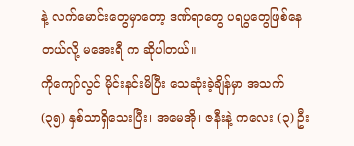နဲ့ လက်မောင်းတွေမှာတော့ ဒဏ်ရာတွေ ပရပွတွေဖြစ်နေတယ်လို့ မအေးရီ က ဆိုပါတယ်။
ကိုကျော်လွင် မိုင်းနင်းမိပြီး သေဆုံးခဲ့ချိန်မှာ အသက် (၃၅) နှစ်သာရှိသေးပြီး၊ အမေအို၊ ဇနီးနဲ့ ကလေး (၃) ဦး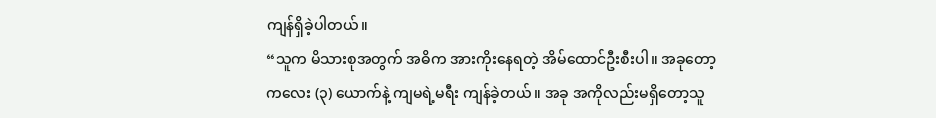ကျန်ရှိခဲ့ပါတယ်။
“သူက မိသားစုအတွက် အဓိက အားကိုးနေရတဲ့ အိမ်ထောင်ဦးစီးပါ။ အခုတော့ ကလေး (၃) ယောက်နဲ့ ကျမရဲ့မရီး ကျန်ခဲ့တယ်။ အခု အကိုလည်းမရှိတော့သူ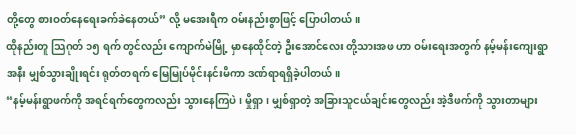တို့တွေ စားဝတ်နေရေးခက်ခဲနေတယ်” လို့ မအေးရီက ဝမ်းနည်းစွာဖြင့် ပြောပါတယ်။
ထိုနည်းတူ သြဂုတ် ၁၅ ရက် တွင်လည်း ကျောက်မဲမြို့ မှာနေထိုင်တဲ့ ဦးအောင်လေး တို့သားအဖ ဟာ ဝမ်းရေးအတွက် နမ့်မန်းကျေးရွာအနီး မျှစ်သွားချိုးရင်း ရုတ်တရက် မြေမြုပ်မိုင်းနင်းမိကာ ဒဏ်ရာရရှိခဲ့ပါတယ်။
“နမ့်မန်းရွာဖက်ကို အရင်ရက်တွေကလည်း သွားနေကြပဲ၊ မှိုရှာ၊ မျှစ်ရှာတဲ့ အခြားသူငယ်ချင်းတွေလည်း အဲ့ဒီဖက်ကို သွားတာများ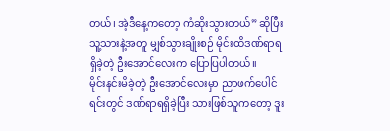တယ်၊ အဲ့ဒီနေ့ကတော့ ကံဆိုးသွားတယ်” ဆိုပြီး သူ့သားနဲ့အတူ မျှစ်သွားချိုးစဉ် မိုင်းထိဒဏ်ရာရရှိခဲ့တဲ့ ဦးအောင်လေးက ပြောပြပါတယ်။
မိုင်းနင်းမိခဲ့တဲ့ ဦးအောင်လေးမှာ ညာဖက်ပေါင်ရင်းတွင် ဒဏ်ရာရရှိခဲ့ပြီး သားဖြစ်သူကတော့ ဒူး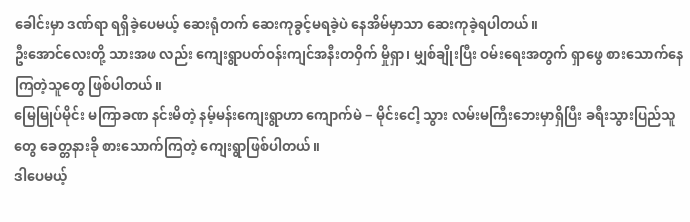ခေါင်းမှာ ဒဏ်ရာ ရရှိခဲ့ပေမယ့် ဆေးရုံတက် ဆေးကုခွင့်မရခဲ့ပဲ နေအိမ်မှာသာ ဆေးကုခဲ့ရပါတယ်။
ဦးအောင်လေးတို့ သားအဖ လည်း ကျေးရွာပတ်ဝန်းကျင်အနီးတဝှိက် မှိုရှာ၊ မျှစ်ချိုးပြီး ဝမ်းရေးအတွက် ရှာဖွေ စားသောက်နေကြတဲ့သူတွေ ဖြစ်ပါတယ်။
မြေမြုပ်မိုင်း မကြာခဏ နင်းမိတဲ့ နမ့်မန်းကျေးရွာဟာ ကျောက်မဲ − မိုင်းငေါ့ သွား လမ်းမကြီးဘေးမှာရှိပြီး ခရီးသွားပြည်သူတွေ ခေတ္တနားခို စားသောက်ကြတဲ့ ကျေးရွာဖြစ်ပါတယ်။
ဒါပေမယ့်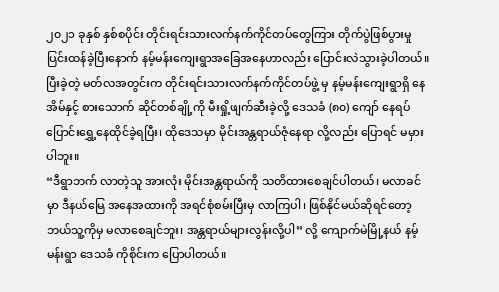၂၀၂၁ ခုနှစ် နှစ်စပိုင်း တိုင်းရင်းသားလက်နက်ကိုင်တပ်တွေကြား တိုက်ပွဲဖြစ်ပွားမှု ပြင်းထန်ခဲ့ပြီးနောက် နမ့်မန်းကျေးရွာအခြေအနေဟာလည်း ပြောင်းလဲသွားခဲ့ပါတယ်။
ပြီးခဲ့တဲ့ မတ်လအတွင်းက တိုင်းရင်းသားလက်နက်ကိုင်တပ်ဖွဲ့ မှ နမ့်မန်းကျေးရွာရှိ နေအိမ်နှင့် စားသောက် ဆိုင်တစ်ချို့ကို မီးရှို့ဖျက်ဆီးခဲ့လို့ ဒေသခံ (၈၀) ကျော် နေရပ်ပြောင်းရွှေ့နေထိုင်ခဲ့ရပြီး၊ ထိုဒေသမှာ မိုင်းအန္တရာယ်ဇုံနေရာ လို့လည်း ပြောရင် မမှားပါဘူး။
“ဒီရွာဘက် လာတဲ့သူ အားလုံး မိုင်းအန္တရာယ်ကို သတိထားစေချင်ပါတယ်၊ မလာခင်မှာ ဒီနယ်မြေ အနေအထားကို အရင်စုံစမ်းပြီးမှ လာကြပါ၊ ဖြစ်နိုင်မယ်ဆိုရင်တော့ ဘယ်သူ့ကိုမှ မလာစေချင်ဘူး၊ အန္တရာယ်များလွန်းလို့ပါ” လို့ ကျောက်မဲမြို့နယ် နမ့်မန်းရွာ ဒေသခံ ကိုစိုင်းက ပြောပါတယ်။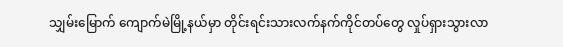သျှမ်းမြောက် ကျောက်မဲမြို့နယ်မှာ တိုင်းရင်းသားလက်နက်ကိုင်တပ်တွေ လှုပ်ရှားသွားလာ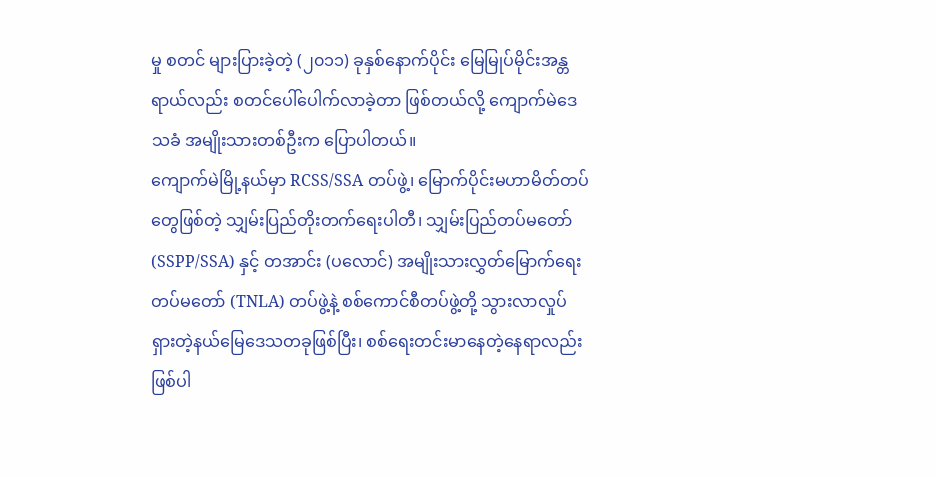မှု စတင် များပြားခဲ့တဲ့ (၂၀၁၁) ခုနှစ်နောက်ပိုင်း မြေမြုပ်မိုင်းအန္တရာယ်လည်း စတင်ပေါ်ပေါက်လာခဲ့တာ ဖြစ်တယ်လို့ ကျောက်မဲဒေသခံ အမျိုးသားတစ်ဦးက ပြောပါတယ်။
ကျောက်မဲမြို့နယ်မှာ RCSS/SSA တပ်ဖွဲ့၊ မြောက်ပိုင်းမဟာမိတ်တပ်တွေဖြစ်တဲ့ သျှမ်းပြည်တိုးတက်ရေးပါတီ၊ သျှမ်းပြည်တပ်မတော် (SSPP/SSA) နှင့် တအာင်း (ပလောင်) အမျိုးသားလွှတ်မြောက်ရေးတပ်မတော် (TNLA) တပ်ဖွဲ့နဲ့ စစ်ကောင်စီတပ်ဖွဲ့တို့ သွားလာလှုပ်ရှားတဲ့နယ်မြေဒေသတခုဖြစ်ပြီး၊ စစ်ရေးတင်းမာနေတဲ့နေရာလည်းဖြစ်ပါ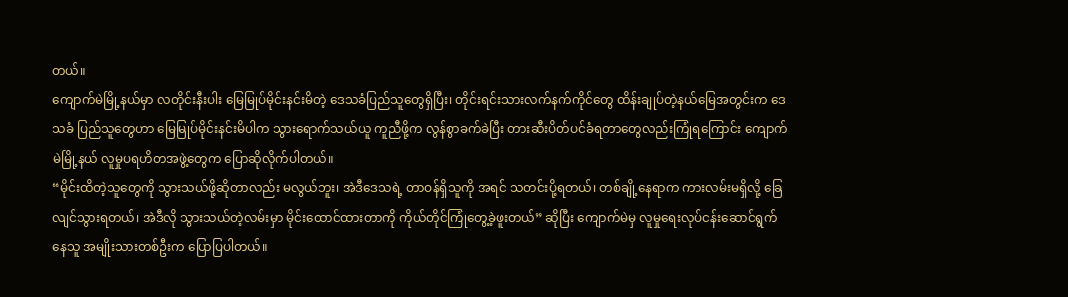တယ်။
ကျောက်မဲမြို့နယ်မှာ လတိုင်းနီးပါး မြေမြုပ်မိုင်းနင်းမိတဲ့ ဒေသခံပြည်သူတွေရှိပြီး၊ တိုင်းရင်းသားလက်နက်ကိုင်တွေ ထိန်းချုပ်တဲ့နယ်မြေအတွင်းက ဒေသခံ ပြည်သူတွေဟာ မြေမြုပ်မိုင်းနင်းမိပါက သွားရောက်သယ်ယူ ကူညီဖို့က လွန်စွာခက်ခဲပြီး တားဆီးပိတ်ပင်ခံရတာတွေလည်းကြုံရကြောင်း ကျောက်မဲမြို့နယ် လူမှုပရဟိတအဖွဲ့တွေက ပြောဆိုလိုက်ပါတယ်။
“မိုင်းထိတဲ့သူတွေကို သွားသယ်ဖို့ဆိုတာလည်း မလွယ်ဘူး၊ အဲဒီဒေသရဲ့ တာဝန်ရှိသူကို အရင် သတင်းပို့ရတယ်၊ တစ်ချို့နေရာက ကားလမ်းမရှိလို့ ခြေလျင်သွားရတယ်၊ အဲဒီလို သွားသယ်တဲ့လမ်းမှာ မိုင်းထောင်ထားတာကို ကိုယ်တိုင်ကြုံတွေ့ခဲ့ဖူးတယ်” ဆိုပြီး ကျောက်မဲမှ လူမှုရေးလုပ်ငန်းဆောင်ရွက်နေသူ အမျိုးသားတစ်ဦးက ပြောပြပါတယ်။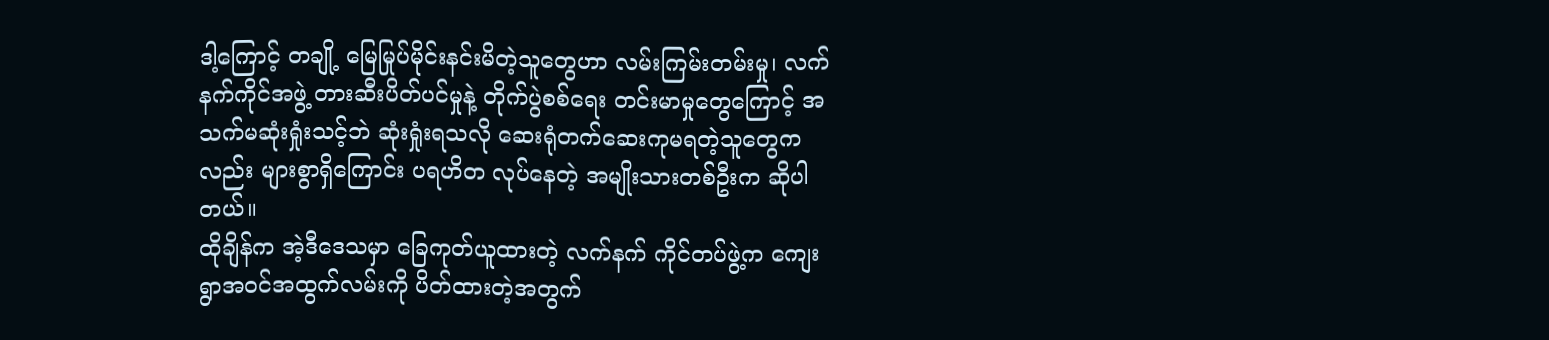ဒါ့ကြောင့် တချို့ မြေမြုပ်မိုင်းနင်းမိတဲ့သူတွေဟာ လမ်းကြမ်းတမ်းမှု၊ လက်နက်ကိုင်အဖွဲ့ တားဆီးပိတ်ပင်မှုနဲ့ တိုက်ပွဲစစ်ရေး တင်းမာမှုတွေကြောင့် အသက်မဆုံးရှုံးသင့်ဘဲ ဆုံးရှုံးရသလို ဆေးရုံတက်ဆေးကုမရတဲ့သူတွေကလည်း များစွာရှိကြောင်း ပရဟိတ လုပ်နေတဲ့ အမျိုးသားတစ်ဦးက ဆိုပါတယ်။
ထိုချိန်က အဲ့ဒီဒေသမှာ ခြေကုတ်ယူထားတဲ့ လက်နက် ကိုင်တပ်ဖွဲ့က ကျေးရွာအဝင်အထွက်လမ်းကို ပိတ်ထားတဲ့အတွက်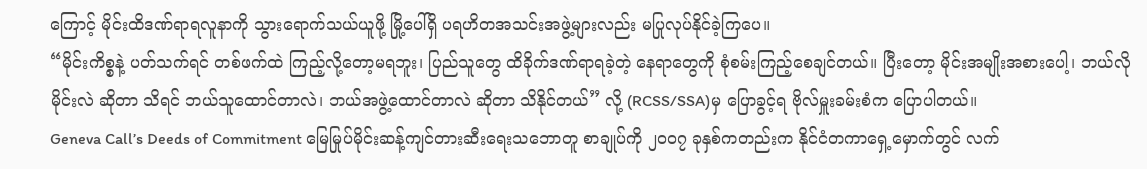ကြောင့် မိုင်းထိဒဏ်ရာရလူနာကို သွားရောက်သယ်ယူဖို့ မြို့ပေါ်ရှိ ပရဟိတအသင်းအဖွဲ့များလည်း မပြုလုပ်နိုင်ခဲ့ကြပေ။
“မိုင်းကိစ္စနဲ့ ပတ်သက်ရင် တစ်ဖက်ထဲ ကြည့်လို့တော့မရဘူး၊ ပြည်သူတွေ ထိခိုက်ဒဏ်ရာရခဲ့တဲ့ နေရာတွေကို စုံစမ်းကြည့်စေချင်တယ်။ ပြီးတော့ မိုင်းအမျိုးအစားပေါ့၊ ဘယ်လိုမိုင်းလဲ ဆိုတာ သိရင် ဘယ်သူထောင်တာလဲ၊ ဘယ်အဖွဲ့ထောင်တာလဲ ဆိုတာ သိနိုင်တယ်” လို့ (RCSS/SSA)မှ ပြောခွင့်ရ ဗိုလ်မှူးခမ်းစံက ပြောပါတယ်။
Geneva Call’s Deeds of Commitment မြေမြုပ်မိုင်းဆန့်ကျင်တားဆီးရေးသဘောတူ စာချုပ်ကို ၂၀၀၇ ခုနှစ်ကတည်းက နိုင်ငံတကာရှေ့မှောက်တွင် လက်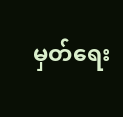မှတ်ရေး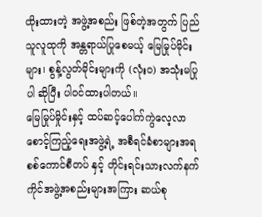ထိုးထားတဲ့ အဖွဲ့အစည်း ဖြစ်တဲ့အတွက် ပြည်သူလူထုကို အန္တရာယ်ပြုစေမယ့် မြေမြုပ်မိုင်းများ၊ စွန့်လွတ်မိုင်းများကို (လုံးဝ) အသုံးမပြုပါ ဆိုပြီး ပါဝင်ထားပါတယ်။
မြေမြုပ်မှိုင်းနှင့် ထပ်ဆင့်ပေါက်ကွဲလေ့လာစောင့်ကြည့်ရေးအဖွဲ့ရဲ့ အစီရင်ခံစာများအရ စစ်ကောင်စီတပ် နှင့် တိုင်းရင်းသားလက်နက်ကိုင်အဖွဲ့အစည်းများအကြား ဆယ်စု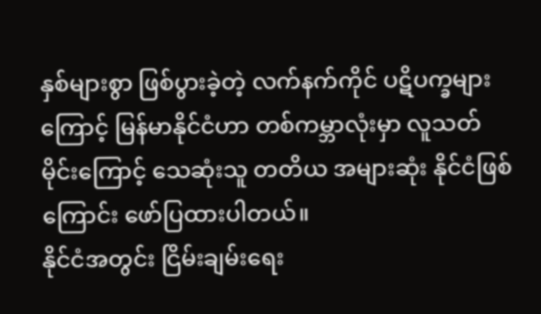နှစ်များစွာ ဖြစ်ပွားခဲ့တဲ့ လက်နက်ကိုင် ပဋိပက္ခများကြောင့် မြန်မာနိုင်ငံဟာ တစ်ကမ္ဘာလုံးမှာ လူသတ်မိုင်းကြောင့် သေဆုံးသူ တတိယ အများဆုံး နိုင်ငံဖြစ်ကြောင်း ဖော်ပြထားပါတယ်။
နိုင်ငံအတွင်း ငြိမ်းချမ်းရေး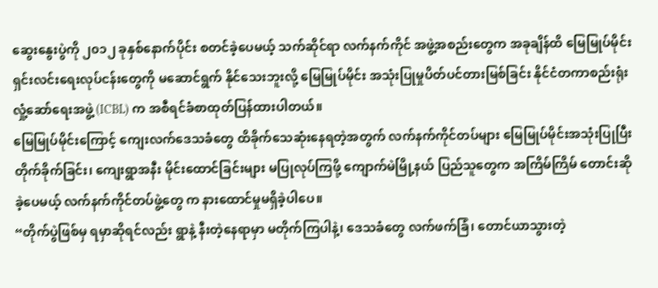ဆွေးနွေးပွဲကို ၂၀၁၂ ခုနှစ်နောက်ပိုင်း စတင်ခဲ့ပေမယ့် သက်ဆိုင်ရာ လက်နက်ကိုင် အဖွဲ့အစည်းတွေက အခုချိန်ထိ မြေမြုပ်မိုင်းရှင်းလင်းရေးလုပ်ငန်းတွေကို မဆောင်ရွက် နိုင်သေးဘူးလို့ မြေမြုပ်မိုင်း အသုံးပြုမှုပိတ်ပင်တားမြစ်ခြင်း နိုင်ငံတကာစည်းရုံးလှုံ့ဆော်ရေးအဖွဲ့ (ICBL) က အစီရင်ခံစာထုတ်ပြန်ထားပါတယ်။
မြေမြုပ်မိုင်းကြောင့် ကျေးလက်ဒေသခံတွေ ထိခိုက်သေဆုံးနေရတဲ့အတွက် လက်နက်ကိုင်တပ်များ မြေမြုပ်မိုင်းအသုံးပြုပြီး တိုက်ခိုက်ခြင်း၊ ကျေးရွာအနီး မိုင်းထောင်ခြင်းများ မပြုလုပ်ကြဖို့ ကျောက်မဲမြို့နယ် ပြည်သူတွေက အကြိမ်ကြိမ် တောင်းဆိုခဲ့ပေမယ့် လက်နက်ကိုင်တပ်ဖွဲ့တွေ က နားထောင်မှုမရှိခဲ့ပါပေ။
“တိုက်ပွဲဖြစ်မှ ရမှာဆိုရင်လည်း ရွာနဲ့ နီးတဲ့နေရာမှာ မတိုက်ကြပါနဲ့၊ ဒေသခံတွေ လက်ဖက်ခြံ၊ တောင်ယာသွားတဲ့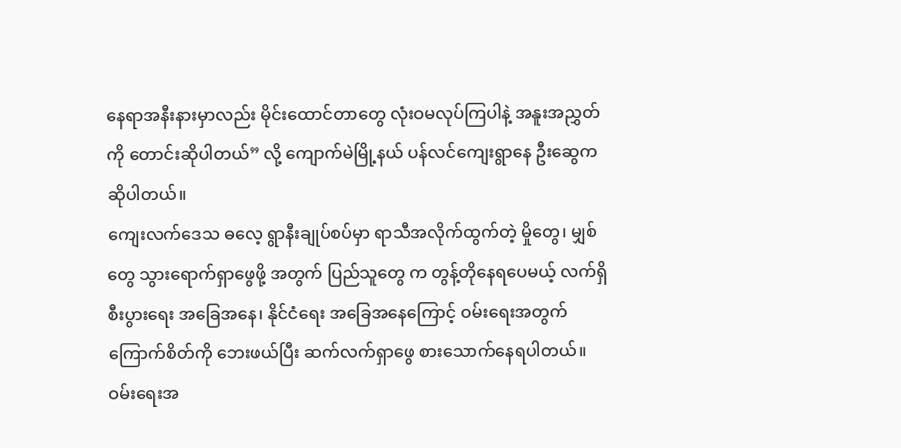နေရာအနီးနားမှာလည်း မိုင်းထောင်တာတွေ လုံးဝမလုပ်ကြပါနဲ့ အနူးအညွှတ်ကို တောင်းဆိုပါတယ်” လို့ ကျောက်မဲမြို့နယ် ပန်လင်ကျေးရွာနေ ဦးဆွေက ဆိုပါတယ်။
ကျေးလက်ဒေသ ဓလေ့ ရွာနီးချုပ်စပ်မှာ ရာသီအလိုက်ထွက်တဲ့ မှိုတွေ၊ မျှစ်တွေ သွားရောက်ရှာဖွေဖို့ အတွက် ပြည်သူတွေ က တွန့်တိုနေရပေမယ့် လက်ရှိ စီးပွားရေး အခြေအနေ၊ နိုင်ငံရေး အခြေအနေကြောင့် ဝမ်းရေးအတွက် ကြောက်စိတ်ကို ဘေးဖယ်ပြီး ဆက်လက်ရှာဖွေ စားသောက်နေရပါတယ်။
ဝမ်းရေးအ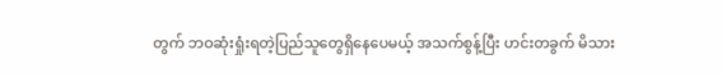တွက် ဘဝဆုံးရှုံးရတဲ့ပြည်သူတွေရှိနေပေမယ့် အသက်စွန့်ပြီး ဟင်းတခွက် မိသား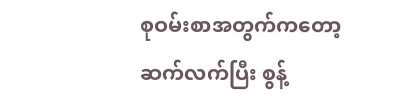စုဝမ်းစာအတွက်ကတော့ ဆက်လက်ပြီး စွန့်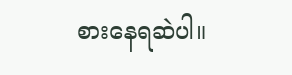စားနေရဆဲပါ။